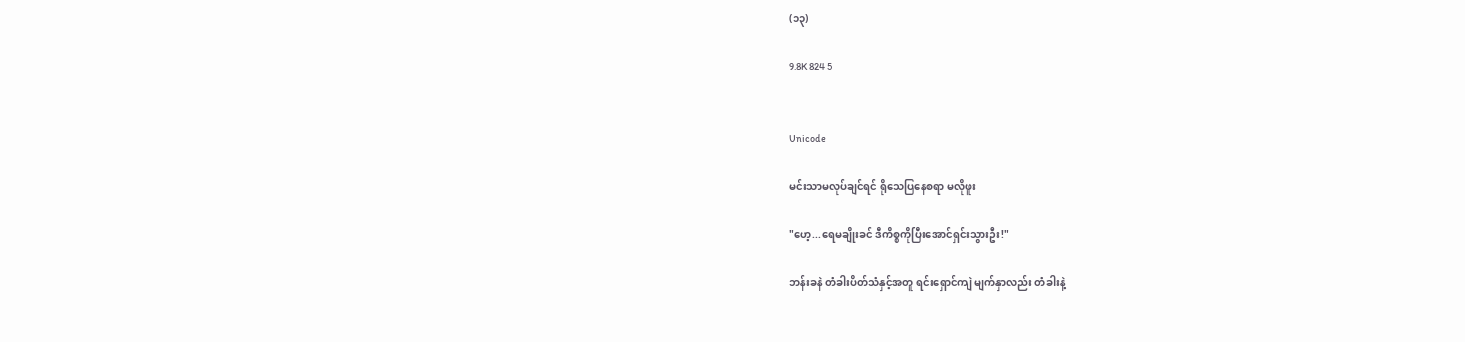(၁၃)

9.8K 824 5


Unicode

မင်းသာမလုပ်ချင်ရင် ရိုသေပြနေစရာ မလိုဖူး

"ဟေ့...ရေမချိုးခင် ဒီကိစ္စကိုပြီးအောင်ရှင်းသွားဦး!"

ဘန်းခနဲ တံခါးပိတ်သံနှင့်အတူ ရင်းရှောင်ကျဲ မျက်နှာလည်း တံခါးနဲ့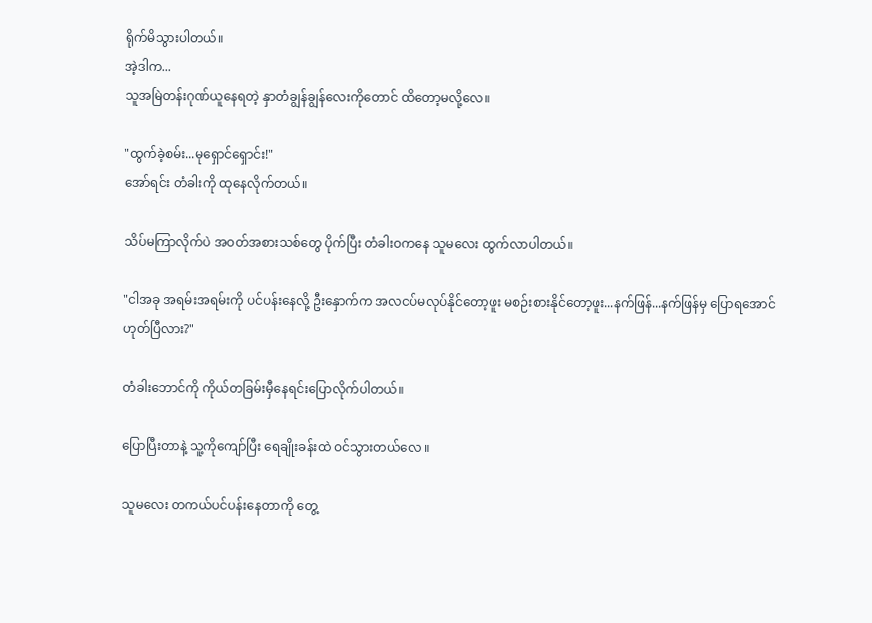ရိုက်မိသွားပါတယ်။
အဲ့ဒါက...
သူအမြဲတန်းဂုဏ်ယူနေရတဲ့ နှာတံချွန်ချွန်‌လေးကိုတောင် ထိတော့မလို့လေ။

"ထွက်ခဲ့စမ်း...မုရှောင်ရှောင်း!"
အော်ရင်း တံခါးကို ထုနေလိုက်တယ်။

သိပ်မကြာလိုက်ပဲ အဝတ်အစားသစ်တွေ ပိုက်ပြီး တံခါးဝကနေ သူမလေး ထွက်လာပါတယ်။

"ငါအခု အရမ်းအရမ်းကို ပင်ပန်းနေလို့ ဦးနှောက်က အလငပ်မလုပ်နိုင်တော့ဖူး မစဉ်းစားနိုင်တော့ဖူး...နက်ဖြန်...နက်ဖြန်မှ ‌ပြောရအောင် ဟုတ်ပြီလား?"

တံခါးဘောင်ကို ကိုယ်တခြမ်းမှီနေရင်းပြောလိုက်ပါတယ်။

ပြောပြီးတာနဲ့ သူ့ကိုကျော်ပြီး ရေချိုးခန်းထဲ ဝင်သွားတယ်လေ ။

သူမလေး တကယ်ပင်ပန်းနေတာကို တွေ့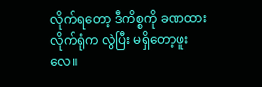လိုက်ရတော့ ဒီကိစ္စကို ခဏထားလိုက်ရုံက လွဲပြီး မရှိတော့ဖူးလေ။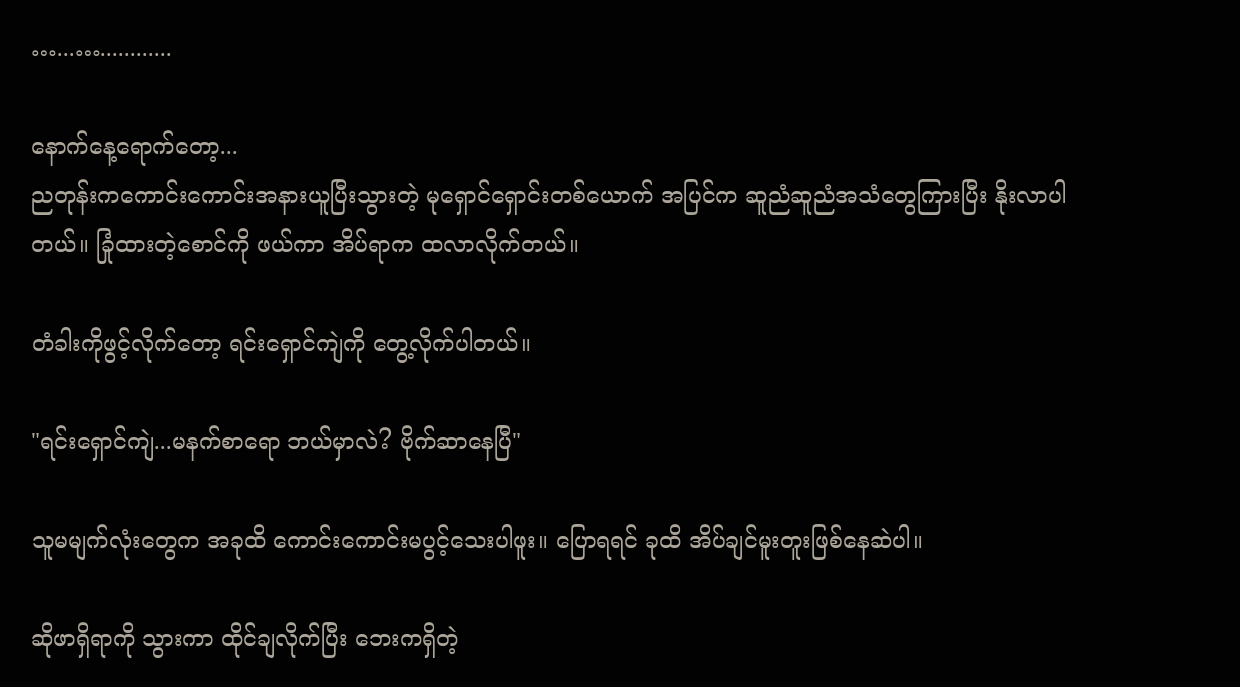…...…............

နောက်နေ့ရောက်တော့...
ညတုန်းကကောင်းကောင်းအနားယူပြီးသွားတဲ့ မုရှောင်ရှောင်းတစ်ယောက် အပြင်က ဆူညံဆူညံအသံတွေကြားပြီး နိုးလာပါတယ်။ ခြုံထားတဲ့စောင်ကို ဖယ်ကာ အိပ်ရာက ထလာလိုက်တယ်။

တံခါးကိုဖွင့်လိုက်တော့ ရင်းရှောင်ကျဲကို တွေ့လိုက်ပါတယ်။

"ရင်းရှောင်ကျဲ...မနက်စာရော ဘယ်မှာလဲ? ဗိုက်ဆာနေပြီ"

သူမမျက်လုံးတွေက အခုထိ ကောင်းကောင်းမပွင့်သေးပါဖူး။ ပြောရရင် ခုထိ အိပ်ချင်မူးတူး‌ဖြစ်နေဆဲပါ။

ဆိုဖာရှိရာကို သွားကာ ထိုင်ချလိုက်ပြီး ဘေးကရှိတဲ့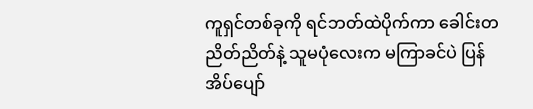ကူရှင်တစ်ခုကို ရင်ဘတ်ထဲပိုက်ကာ ခေါင်းတညိတ်ညိတ်နဲ့ သူမပုံလေးက မကြာခင်ပဲ ပြန်အိပ်ပျော်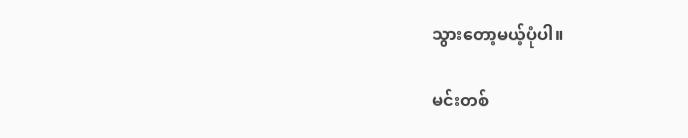သွားတော့မယ့်ပုံပါ။

မင်းတစ်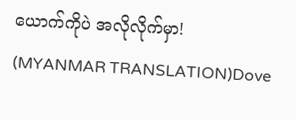ယောက်ကိုပဲ အလိုလိုက်မှာ! (MYANMAR TRANSLATION)Dove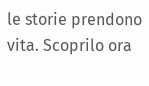le storie prendono vita. Scoprilo ora